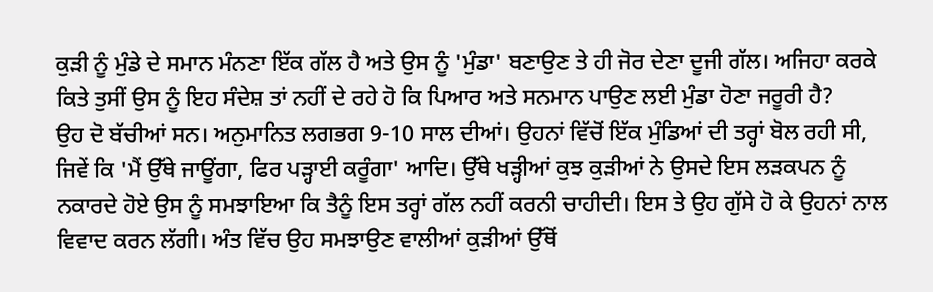ਕੁੜੀ ਨੂੰ ਮੁੰਡੇ ਦੇ ਸਮਾਨ ਮੰਨਣਾ ਇੱਕ ਗੱਲ ਹੈ ਅਤੇ ਉਸ ਨੂੰ 'ਮੁੰਡਾ' ਬਣਾਉਣ ਤੇ ਹੀ ਜੋਰ ਦੇਣਾ ਦੂਜੀ ਗੱਲ। ਅਜਿਹਾ ਕਰਕੇ ਕਿਤੇ ਤੁਸੀਂ ਉਸ ਨੂੰ ਇਹ ਸੰਦੇਸ਼ ਤਾਂ ਨਹੀਂ ਦੇ ਰਹੇ ਹੋ ਕਿ ਪਿਆਰ ਅਤੇ ਸਨਮਾਨ ਪਾਉਣ ਲਈ ਮੁੰਡਾ ਹੋਣਾ ਜਰੂਰੀ ਹੈ?
ਉਹ ਦੋ ਬੱਚੀਆਂ ਸਨ। ਅਨੁਮਾਨਿਤ ਲਗਭਗ 9-10 ਸਾਲ ਦੀਆਂ। ਉਹਨਾਂ ਵਿੱਚੋਂ ਇੱਕ ਮੁੰਡਿਆਂ ਦੀ ਤਰ੍ਹਾਂ ਬੋਲ ਰਹੀ ਸੀ, ਜਿਵੇਂ ਕਿ 'ਮੈਂ ਉੱਥੇ ਜਾਊਂਗਾ, ਫਿਰ ਪੜ੍ਹਾਈ ਕਰੂੰਗਾ' ਆਦਿ। ਉੱਥੇ ਖੜ੍ਹੀਆਂ ਕੁਝ ਕੁੜੀਆਂ ਨੇ ਉਸਦੇ ਇਸ ਲੜਕਪਨ ਨੂੰ ਨਕਾਰਦੇ ਹੋਏ ਉਸ ਨੂੰ ਸਮਝਾਇਆ ਕਿ ਤੈਨੂੰ ਇਸ ਤਰ੍ਹਾਂ ਗੱਲ ਨਹੀਂ ਕਰਨੀ ਚਾਹੀਦੀ। ਇਸ ਤੇ ਉਹ ਗੁੱਸੇ ਹੋ ਕੇ ਉਹਨਾਂ ਨਾਲ ਵਿਵਾਦ ਕਰਨ ਲੱਗੀ। ਅੰਤ ਵਿੱਚ ਉਹ ਸਮਝਾਉਣ ਵਾਲੀਆਂ ਕੁੜੀਆਂ ਉੱਥੋਂ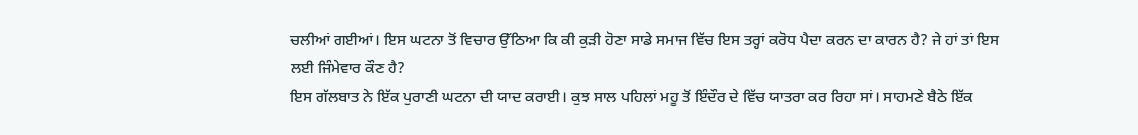ਚਲੀਆਂ ਗਈਆਂ। ਇਸ ਘਟਨਾ ਤੋਂ ਵਿਚਾਰ ਉੱਠਿਆ ਕਿ ਕੀ ਕੁੜੀ ਹੋਣਾ ਸਾਡੇ ਸਮਾਜ ਵਿੱਚ ਇਸ ਤਰ੍ਹਾਂ ਕਰੋਧ ਪੈਦਾ ਕਰਨ ਦਾ ਕਾਰਨ ਹੈ? ਜੇ ਹਾਂ ਤਾਂ ਇਸ ਲਈ ਜਿੰਮੇਵਾਰ ਕੌਣ ਹੈ?
ਇਸ ਗੱਲਬਾਤ ਨੇ ਇੱਕ ਪੁਰਾਣੀ ਘਟਨਾ ਦੀ ਯਾਦ ਕਰਾਈ। ਕੁਝ ਸਾਲ ਪਹਿਲਾਂ ਮਹੂ ਤੋਂ ਇੰਦੌਰ ਦੇ ਵਿੱਚ ਯਾਤਰਾ ਕਰ ਰਿਹਾ ਸਾਂ। ਸਾਹਮਣੇ ਬੈਠੇ ਇੱਕ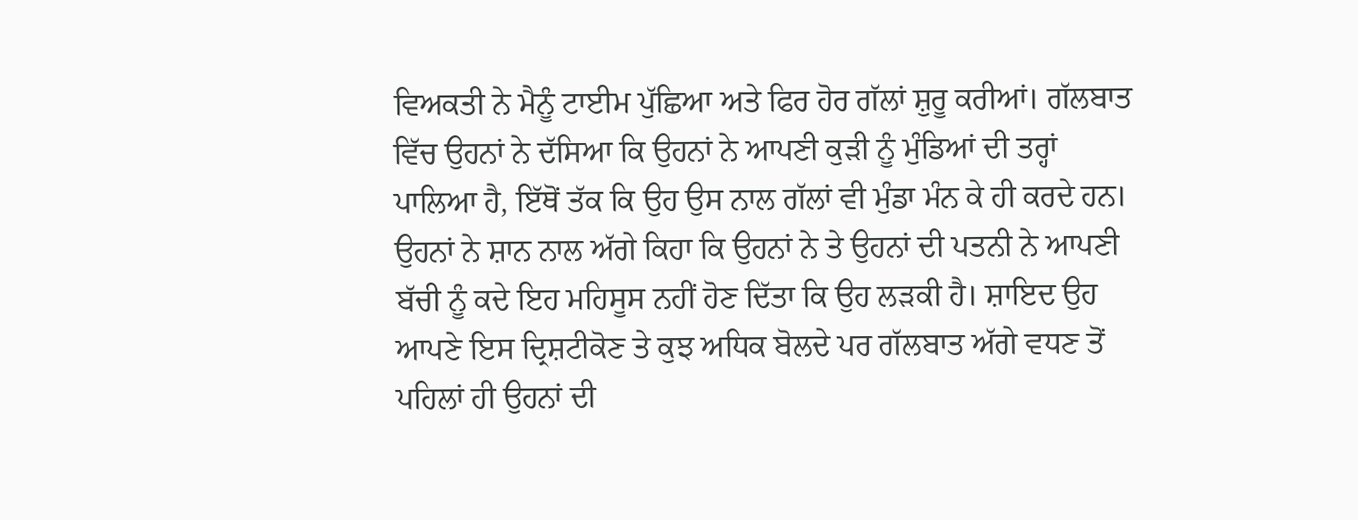ਵਿਅਕਤੀ ਨੇ ਮੈਨੂੰ ਟਾਈਮ ਪੁੱਛਿਆ ਅਤੇ ਫਿਰ ਹੋਰ ਗੱਲਾਂ ਸ਼ੁਰੂ ਕਰੀਆਂ। ਗੱਲਬਾਤ ਵਿੱਚ ਉਹਨਾਂ ਨੇ ਦੱਸਿਆ ਕਿ ਉਹਨਾਂ ਨੇ ਆਪਣੀ ਕੁੜੀ ਨੂੰ ਮੁੰਡਿਆਂ ਦੀ ਤਰ੍ਹਾਂ ਪਾਲਿਆ ਹੈ, ਇੱਥੋਂ ਤੱਕ ਕਿ ਉਹ ਉਸ ਨਾਲ ਗੱਲਾਂ ਵੀ ਮੁੰਡਾ ਮੰਨ ਕੇ ਹੀ ਕਰਦੇ ਹਨ। ਉਹਨਾਂ ਨੇ ਸ਼ਾਨ ਨਾਲ ਅੱਗੇ ਕਿਹਾ ਕਿ ਉਹਨਾਂ ਨੇ ਤੇ ਉਹਨਾਂ ਦੀ ਪਤਨੀ ਨੇ ਆਪਣੀ ਬੱਚੀ ਨੂੰ ਕਦੇ ਇਹ ਮਹਿਸੂਸ ਨਹੀਂ ਹੋਣ ਦਿੱਤਾ ਕਿ ਉਹ ਲੜਕੀ ਹੈ। ਸ਼ਾਇਦ ਉਹ ਆਪਣੇ ਇਸ ਦ੍ਰਿਸ਼ਟੀਕੋਣ ਤੇ ਕੁਝ ਅਧਿਕ ਬੋਲਦੇ ਪਰ ਗੱਲਬਾਤ ਅੱਗੇ ਵਧਣ ਤੋਂ ਪਹਿਲਾਂ ਹੀ ਉਹਨਾਂ ਦੀ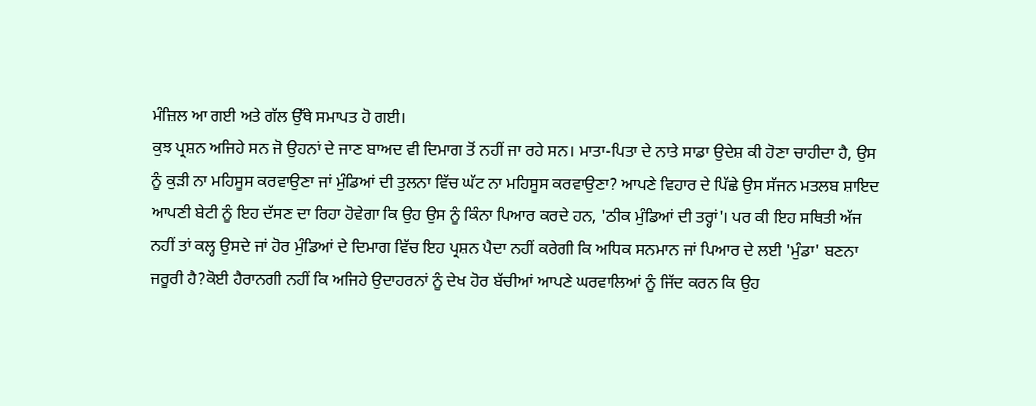ਮੰਜ਼ਿਲ ਆ ਗਈ ਅਤੇ ਗੱਲ ਉੱਥੇ ਸਮਾਪਤ ਹੋ ਗਈ।
ਕੁਝ ਪ੍ਰਸ਼ਨ ਅਜਿਹੇ ਸਨ ਜੋ ਉਹਨਾਂ ਦੇ ਜਾਣ ਬਾਅਦ ਵੀ ਦਿਮਾਗ ਤੋਂ ਨਹੀਂ ਜਾ ਰਹੇ ਸਨ। ਮਾਤਾ-ਪਿਤਾ ਦੇ ਨਾਤੇ ਸਾਡਾ ਉਦੇਸ਼ ਕੀ ਹੋਣਾ ਚਾਹੀਦਾ ਹੈ, ਉਸ ਨੂੰ ਕੁੜੀ ਨਾ ਮਹਿਸੂਸ ਕਰਵਾਉਣਾ ਜਾਂ ਮੁੰਡਿਆਂ ਦੀ ਤੁਲਨਾ ਵਿੱਚ ਘੱਟ ਨਾ ਮਹਿਸੂਸ ਕਰਵਾਉਣਾ? ਆਪਣੇ ਵਿਹਾਰ ਦੇ ਪਿੱਛੇ ਉਸ ਸੱਜਨ ਮਤਲਬ ਸ਼ਾਇਦ ਆਪਣੀ ਬੇਟੀ ਨੂੰ ਇਹ ਦੱਸਣ ਦਾ ਰਿਹਾ ਹੋਵੇਗਾ ਕਿ ਉਹ ਉਸ ਨੂੰ ਕਿੰਨਾ ਪਿਆਰ ਕਰਦੇ ਹਨ, 'ਠੀਕ ਮੁੰਡਿਆਂ ਦੀ ਤਰ੍ਹਾਂ'। ਪਰ ਕੀ ਇਹ ਸਥਿਤੀ ਅੱਜ ਨਹੀਂ ਤਾਂ ਕਲ੍ਹ ਉਸਦੇ ਜਾਂ ਹੋਰ ਮੁੰਡਿਆਂ ਦੇ ਦਿਮਾਗ ਵਿੱਚ ਇਹ ਪ੍ਰਸ਼ਨ ਪੈਦਾ ਨਹੀਂ ਕਰੇਗੀ ਕਿ ਅਧਿਕ ਸਨਮਾਨ ਜਾਂ ਪਿਆਰ ਦੇ ਲਈ 'ਮੁੰਡਾ' ਬਣਨਾ ਜਰੂਰੀ ਹੈ?ਕੋਈ ਹੈਰਾਨਗੀ ਨਹੀਂ ਕਿ ਅਜਿਹੇ ਉਦਾਹਰਨਾਂ ਨੂੰ ਦੇਖ ਹੋਰ ਬੱਚੀਆਂ ਆਪਣੇ ਘਰਵਾਲਿਆਂ ਨੂੰ ਜਿੱਦ ਕਰਨ ਕਿ ਉਹ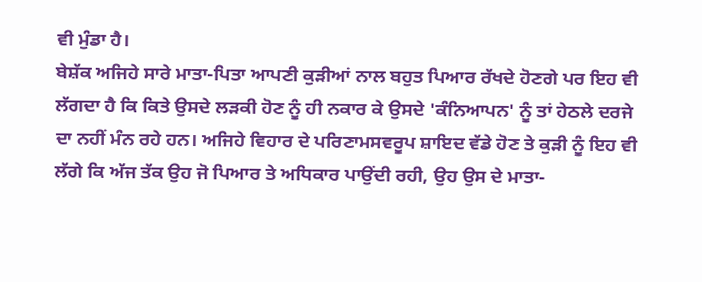ਵੀ ਮੁੰਡਾ ਹੈ।
ਬੇਸ਼ੱਕ ਅਜਿਹੇ ਸਾਰੇ ਮਾਤਾ-ਪਿਤਾ ਆਪਣੀ ਕੁੜੀਆਂ ਨਾਲ ਬਹੁਤ ਪਿਆਰ ਰੱਖਦੇ ਹੋਣਗੇ ਪਰ ਇਹ ਵੀ ਲੱਗਦਾ ਹੈ ਕਿ ਕਿਤੇ ਉਸਦੇ ਲੜਕੀ ਹੋਣ ਨੂੰ ਹੀ ਨਕਾਰ ਕੇ ਉਸਦੇ 'ਕੰਨਿਆਪਨ' ਨੂੰ ਤਾਂ ਹੇਠਲੇ ਦਰਜੇ ਦਾ ਨਹੀਂ ਮੰਨ ਰਹੇ ਹਨ। ਅਜਿਹੇ ਵਿਹਾਰ ਦੇ ਪਰਿਣਾਮਸਵਰੂਪ ਸ਼ਾਇਦ ਵੱਡੇ ਹੋਣ ਤੇ ਕੁੜੀ ਨੂੰ ਇਹ ਵੀ ਲੱਗੇ ਕਿ ਅੱਜ ਤੱਕ ਉਹ ਜੋ ਪਿਆਰ ਤੇ ਅਧਿਕਾਰ ਪਾਉਂਦੀ ਰਹੀ, ਉਹ ਉਸ ਦੇ ਮਾਤਾ-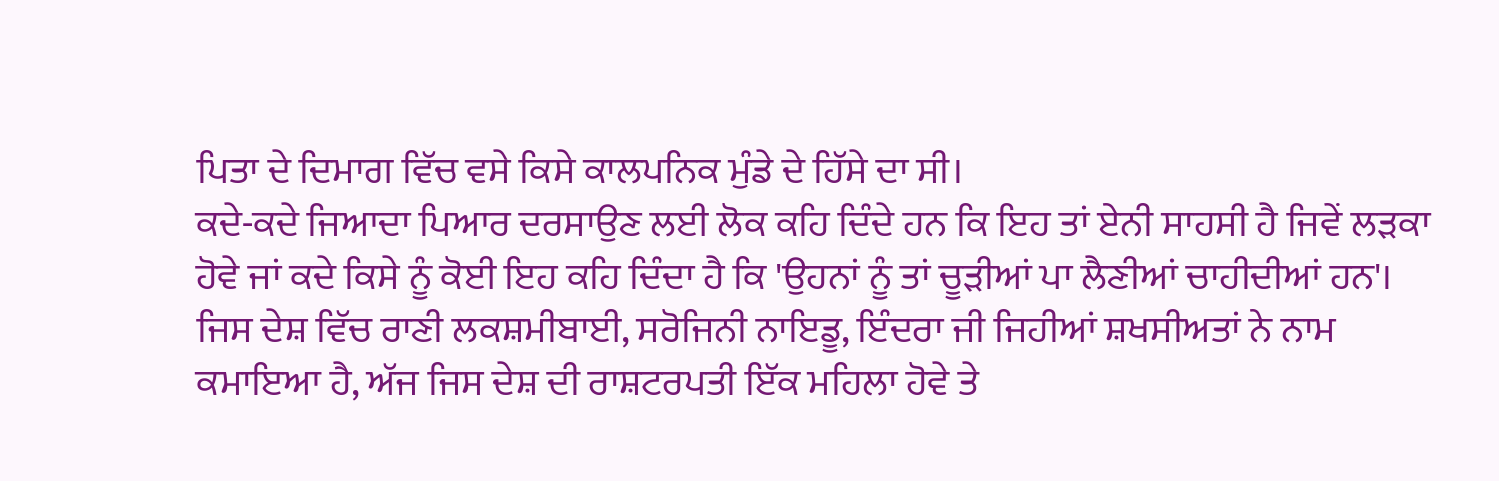ਪਿਤਾ ਦੇ ਦਿਮਾਗ ਵਿੱਚ ਵਸੇ ਕਿਸੇ ਕਾਲਪਨਿਕ ਮੁੰਡੇ ਦੇ ਹਿੱਸੇ ਦਾ ਸੀ।
ਕਦੇ-ਕਦੇ ਜਿਆਦਾ ਪਿਆਰ ਦਰਸਾਉਣ ਲਈ ਲੋਕ ਕਹਿ ਦਿੰਦੇ ਹਨ ਕਿ ਇਹ ਤਾਂ ਏਨੀ ਸਾਹਸੀ ਹੈ ਜਿਵੇਂ ਲੜਕਾ ਹੋਵੇ ਜਾਂ ਕਦੇ ਕਿਸੇ ਨੂੰ ਕੋਈ ਇਹ ਕਹਿ ਦਿੰਦਾ ਹੈ ਕਿ 'ਉਹਨਾਂ ਨੂੰ ਤਾਂ ਚੂੜੀਆਂ ਪਾ ਲੈਣੀਆਂ ਚਾਹੀਦੀਆਂ ਹਨ'। ਜਿਸ ਦੇਸ਼ ਵਿੱਚ ਰਾਣੀ ਲਕਸ਼ਮੀਬਾਈ, ਸਰੋਜਿਨੀ ਨਾਇਡੂ, ਇੰਦਰਾ ਜੀ ਜਿਹੀਆਂ ਸ਼ਖਸੀਅਤਾਂ ਨੇ ਨਾਮ ਕਮਾਇਆ ਹੈ, ਅੱਜ ਜਿਸ ਦੇਸ਼ ਦੀ ਰਾਸ਼ਟਰਪਤੀ ਇੱਕ ਮਹਿਲਾ ਹੋਵੇ ਤੇ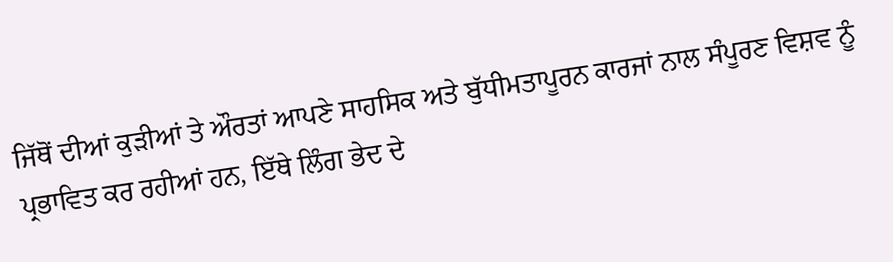ਜਿੱਥੋਂ ਦੀਆਂ ਕੁੜੀਆਂ ਤੇ ਔਰਤਾਂ ਆਪਣੇ ਸਾਹਸਿਕ ਅਤੇ ਬੁੱਧੀਮਤਾਪੂਰਨ ਕਾਰਜਾਂ ਨਾਲ ਸੰਪੂਰਣ ਵਿਸ਼ਵ ਨੂੰ ਪ੍ਰਭਾਵਿਤ ਕਰ ਰਹੀਆਂ ਹਨ, ਇੱਥੇ ਲਿੰਗ ਭੇਦ ਦੇ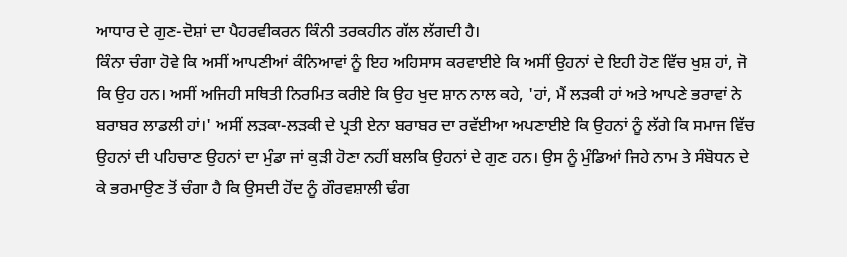ਆਧਾਰ ਦੇ ਗੁਣ-ਦੋਸ਼ਾਂ ਦਾ ਪੈਹਰਵੀਕਰਨ ਕਿੰਨੀ ਤਰਕਹੀਨ ਗੱਲ ਲੱਗਦੀ ਹੈ।
ਕਿੰਨਾ ਚੰਗਾ ਹੋਵੇ ਕਿ ਅਸੀਂ ਆਪਣੀਆਂ ਕੰਨਿਆਵਾਂ ਨੂੰ ਇਹ ਅਹਿਸਾਸ ਕਰਵਾਈਏ ਕਿ ਅਸੀਂ ਉਹਨਾਂ ਦੇ ਇਹੀ ਹੋਣ ਵਿੱਚ ਖੁਸ਼ ਹਾਂ, ਜੋ ਕਿ ਉਹ ਹਨ। ਅਸੀਂ ਅਜਿਹੀ ਸਥਿਤੀ ਨਿਰਮਿਤ ਕਰੀਏ ਕਿ ਉਹ ਖੁਦ ਸ਼ਾਨ ਨਾਲ ਕਹੇ, 'ਹਾਂ, ਮੈਂ ਲੜਕੀ ਹਾਂ ਅਤੇ ਆਪਣੇ ਭਰਾਵਾਂ ਨੇ ਬਰਾਬਰ ਲਾਡਲੀ ਹਾਂ।' ਅਸੀਂ ਲੜਕਾ-ਲੜਕੀ ਦੇ ਪ੍ਰਤੀ ਏਨਾ ਬਰਾਬਰ ਦਾ ਰਵੱਈਆ ਅਪਣਾਈਏ ਕਿ ਉਹਨਾਂ ਨੂੰ ਲੱਗੇ ਕਿ ਸਮਾਜ ਵਿੱਚ ਉਹਨਾਂ ਦੀ ਪਹਿਚਾਣ ਉਹਨਾਂ ਦਾ ਮੁੰਡਾ ਜਾਂ ਕੁੜੀ ਹੋਣਾ ਨਹੀਂ ਬਲਕਿ ਉਹਨਾਂ ਦੇ ਗੁਣ ਹਨ। ਉਸ ਨੂੰ ਮੁੰਡਿਆਂ ਜਿਹੇ ਨਾਮ ਤੇ ਸੰਬੋਧਨ ਦੇ ਕੇ ਭਰਮਾਉਣ ਤੋਂ ਚੰਗਾ ਹੈ ਕਿ ਉਸਦੀ ਹੋਂਦ ਨੂੰ ਗੌਰਵਸ਼ਾਲੀ ਢੰਗ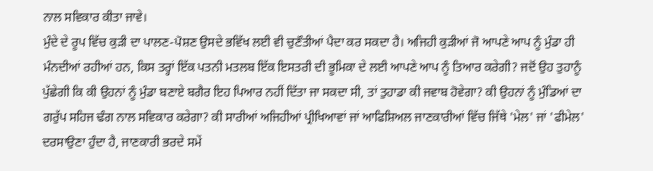ਨਾਲ ਸਵਿਕਾਰ ਕੀਤਾ ਜਾਵੇ।
ਮੁੰਦੇ ਦੇ ਰੂਪ ਵਿੱਚ ਕੁੜੀ ਦਾ ਪਾਲਣ-ਪੋਸ਼ਣ ਉਸਦੇ ਭਵਿੱਖ ਲਈ ਵੀ ਚੁਣੌਤੀਆਂ ਪੈਦਾ ਕਰ ਸਕਦਾ ਹੈ। ਅਜਿਹੀ ਕੁੜੀਆਂ ਜੋ ਆਪਣੇ ਆਪ ਨੂੰ ਮੁੰਡਾ ਹੀ ਮੰਨਦੀਆਂ ਰਹੀਆਂ ਹਨ, ਕਿਸ ਤਰ੍ਹਾਂ ਇੱਕ ਪਤਨੀ ਮਤਲਬ ਇੱਕ ਇਸਤਰੀ ਦੀ ਭੂਮਿਕਾ ਦੇ ਲਈ ਆਪਣੇ ਆਪ ਨੂੰ ਤਿਆਰ ਕਰੇਗੀ? ਜਦੋਂ ਉਹ ਤੁਹਾਨੂੰ ਪੁੱਛੇਗੀ ਕਿ ਕੀ ਉਹਨਾਂ ਨੂੰ ਮੁੰਡਾ ਬਣਾਏ ਬਗੈਰ ਇਹ ਪਿਆਰ ਨਹੀਂ ਦਿੱਤਾ ਜਾ ਸਕਦਾ ਸੀ, ਤਾਂ ਤੁਹਾਡਾ ਕੀ ਜਵਾਬ ਹੋਵੇਗਾ? ਕੀ ਉਹਨਾਂ ਨੂੰ ਮੁੰਡਿਆਂ ਦਾ ਗਰੁੱਪ ਸਹਿਜ ਢੰਗ ਨਾਲ ਸਵਿਕਾਰ ਕਰੇਗਾ? ਕੀ ਸਾਰੀਆਂ ਅਜਿਹੀਆਂ ਪ੍ਰੀਖਿਆਵਾਂ ਜਾਂ ਆਫਿਸ਼ਿਅਲ ਜਾਣਕਾਰੀਆਂ ਵਿੱਚ ਜਿੱਥੇ 'ਮੇਲ' ਜਾਂ 'ਫੀਮੇਲ' ਦਰਸਾਉਣਾ ਹੁੰਦਾ ਹੈ, ਜਾਣਕਾਰੀ ਭਰਦੇ ਸਮੇਂ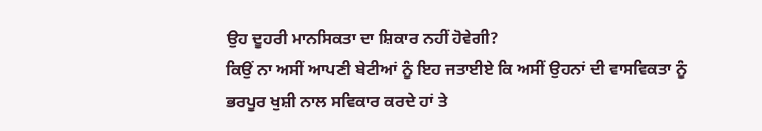ਉਹ ਦੂਹਰੀ ਮਾਨਸਿਕਤਾ ਦਾ ਸ਼ਿਕਾਰ ਨਹੀਂ ਹੋਵੇਗੀ?
ਕਿਉਂ ਨਾ ਅਸੀਂ ਆਪਣੀ ਬੇਟੀਆਂ ਨੂੰ ਇਹ ਜਤਾਈਏ ਕਿ ਅਸੀਂ ਉਹਨਾਂ ਦੀ ਵਾਸਵਿਕਤਾ ਨੂੰ ਭਰਪੂਰ ਖੁਸ਼ੀ ਨਾਲ ਸਵਿਕਾਰ ਕਰਦੇ ਹਾਂ ਤੇ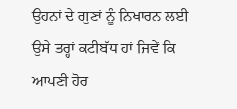ਉਹਨਾਂ ਦੇ ਗੁਣਾਂ ਨੂੰ ਨਿਖਾਰਨ ਲਈ ਉਸੇ ਤਰ੍ਹਾਂ ਕਟੀਬੱਧ ਹਾਂ ਜਿਵੇਂ ਕਿ ਆਪਣੀ ਹੋਰ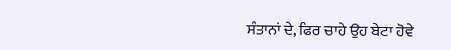ਸੰਤਾਨਾਂ ਦੇ, ਫਿਰ ਚਾਹੇ ਉਹ ਬੇਟਾ ਹੋਵੇ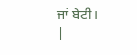ਜਾਂ ਬੇਟੀ।
|